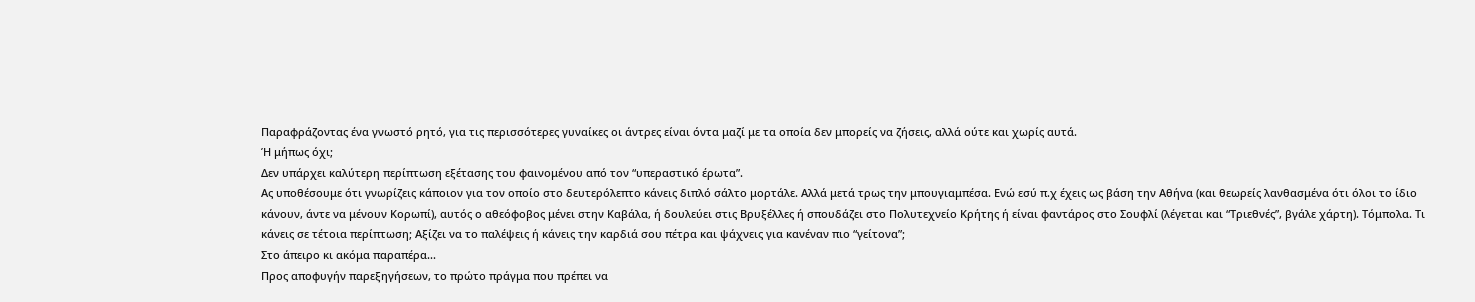Παραφράζοντας ένα γνωστό ρητό, για τις περισσότερες γυναίκες οι άντρες είναι όντα μαζί με τα οποία δεν μπορείς να ζήσεις, αλλά ούτε και χωρίς αυτά.
Ή μήπως όχι;
Δεν υπάρχει καλύτερη περίπτωση εξέτασης του φαινομένου από τον “υπεραστικό έρωτα”.
Ας υποθέσουμε ότι γνωρίζεις κάποιον για τον οποίο στο δευτερόλεπτο κάνεις διπλό σάλτο μορτάλε. Αλλά μετά τρως την μπουγιαμπέσα. Ενώ εσύ π.χ έχεις ως βάση την Αθήνα (και θεωρείς λανθασμένα ότι όλοι το ίδιο κάνουν, άντε να μένουν Κορωπί), αυτός ο αθεόφοβος μένει στην Καβάλα, ή δουλεύει στις Βρυξέλλες ή σπουδάζει στο Πολυτεχνείο Κρήτης ή είναι φαντάρος στο Σουφλί (λέγεται και “Τριεθνές”, βγάλε χάρτη). Τόμπολα. Τι κάνεις σε τέτοια περίπτωση; Αξίζει να το παλέψεις ή κάνεις την καρδιά σου πέτρα και ψάχνεις για κανέναν πιο “γείτονα”;
Στο άπειρο κι ακόμα παραπέρα...
Προς αποφυγήν παρεξηγήσεων, το πρώτο πράγμα που πρέπει να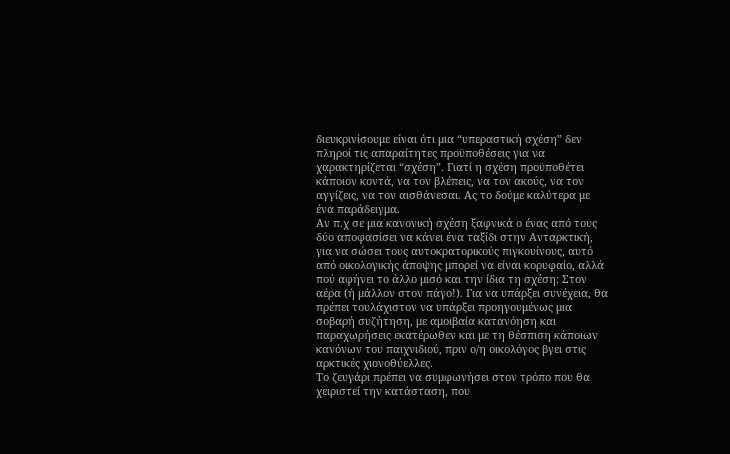διευκρινίσουμε είναι ότι μια “υπεραστική σχέση” δεν πληροί τις απαραίτητες προϋποθέσεις για να χαρακτηρίζεται “σχέση”. Γιατί η σχέση προϋποθέτει κάποιον κοντά, να τον βλέπεις, να τον ακούς, να τον αγγίζεις, να τον αισθάνεσαι. Ας το δούμε καλύτερα με ένα παράδειγμα.
Αν π.χ σε μια κανονική σχέση ξαφνικά ο ένας από τους δύο αποφασίσει να κάνει ένα ταξίδι στην Ανταρκτική, για να σώσει τους αυτοκρατορικούς πιγκουίνους, αυτό από οικολογικής άποψης μπορεί να είναι κορυφαίο, αλλά πού αφήνει το άλλο μισό και την ίδια τη σχέση; Στον αέρα (ή μάλλον στον πάγο!). Για να υπάρξει συνέχεια, θα πρέπει τουλάχιστον να υπάρξει προηγουμένως μια σοβαρή συζήτηση, με αμοιβαία κατανόηση και παραχωρήσεις εκατέρωθεν και με τη θέσπιση κάποιων κανόνων του παιχνιδιού, πριν ο/η οικολόγος βγει στις αρκτικές χιονοθύελλες.
Το ζευγάρι πρέπει να συμφωνήσει στον τρόπο που θα χειριστεί την κατάσταση, που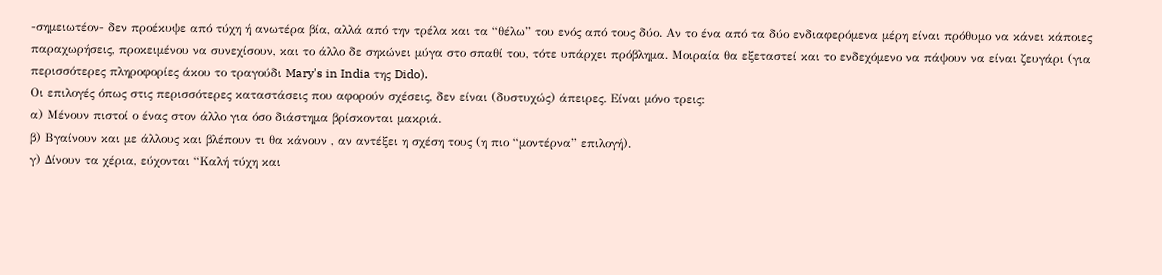-σημειωτέον- δεν προέκυψε από τύχη ή ανωτέρα βία, αλλά από την τρέλα και τα “θέλω” του ενός από τους δύο. Αν το ένα από τα δύο ενδιαφερόμενα μέρη είναι πρόθυμο να κάνει κάποιες παραχωρήσεις, προκειμένου να συνεχίσουν, και το άλλο δε σηκώνει μύγα στο σπαθί του, τότε υπάρχει πρόβλημα. Μοιραία θα εξεταστεί και το ενδεχόμενο να πάψουν να είναι ζευγάρι (για περισσότερες πληροφορίες άκου το τραγούδι Mary's in India της Dido).
Οι επιλογές όπως στις περισσότερες καταστάσεις που αφορούν σχέσεις, δεν είναι (δυστυχώς) άπειρες. Είναι μόνο τρεις:
α) Μένουν πιστοί ο ένας στον άλλο για όσο διάστημα βρίσκονται μακριά.
β) Βγαίνουν και με άλλους και βλέπουν τι θα κάνουν , αν αντέξει η σχέση τους (η πιο “μοντέρνα” επιλογή).
γ) Δίνουν τα χέρια, εύχονται “Καλή τύχη και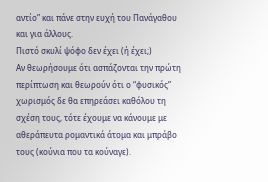αντίο” και πάνε στην ευχή του Πανάγαθου και για άλλους.
Πιστό σκυλί ψόφο δεν έχει (ή έχει;)
Αν θεωρήσουμε ότι ασπάζονται την πρώτη περίπτωση και θεωρούν ότι ο “φυσικός” χωρισμός δε θα επηρεάσει καθόλου τη σχέση τους, τότε έχουμε να κάνουμε με αθεράπευτα ρομαντικά άτομα και μπράβο τους (κούνια που τα κούναγε).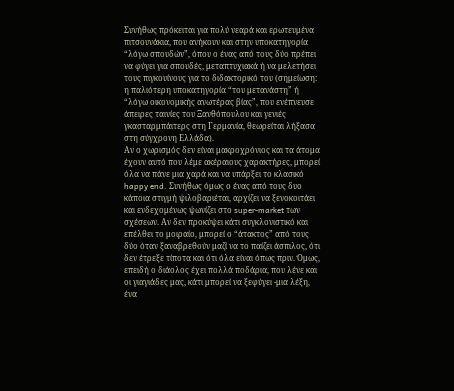Συνήθως πρόκειται για πολύ νεαρά και ερωτευμένα πιτσουνάκια, που ανήκουν και στην υποκατηγορία “λόγω σπουδών”, όπου ο ένας από τους δύο πρέπει να φύγει για σπουδές, μεταπτυχιακά ή να μελετήσει τους πιγκουίνους για το διδακτορικό του (σημείωση: η παλιότερη υποκατηγορία “του μετανάστη” ή “λόγω οικονομικής ανωτέρας βίας”, που ενέπνευσε άπειρες ταινίες του Ξανθόπουλου και γενιές γκασταρμπάιτερς στη Γερμανία, θεωρείται λήξασα στη σύγχρονη Ελλάδα).
Αν ο χωρισμός δεν είναι μακροχρόνιος και τα άτομα έχουν αυτό που λέμε ακέραιους χαρακτήρες, μπορεί όλα να πάνε μια χαρά και να υπάρξει το κλασικό happy end. Συνήθως όμως ο ένας από τους δυο κάποια στιγμή ψιλοβαριέται, αρχίζει να ξενοκοιτάει και ενδεχομένως ψωνίζει στο super-market των σχέσεων. Αν δεν προκύψει κάτι συγκλονιστικό και επέλθει το μοιραίο, μπορεί ο “άτακτος” από τους δύο όταν ξαναβρεθούν μαζί να το παίζει άσπιλος, ότι δεν έτρεξε τίποτα και ότι όλα είναι όπως πριν. Όμως, επειδή ο διάολος έχει πολλά ποδάρια, που λένε και οι γιαγιάδες μας, κάτι μπορεί να ξεφύγει -μια λέξη, ένα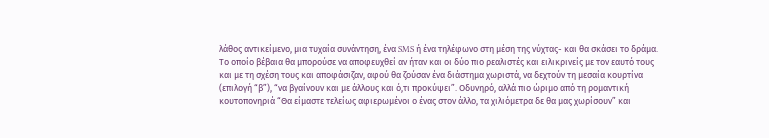λάθος αντικείμενο, μια τυχαία συνάντηση, ένα SMS ή ένα τηλέφωνο στη μέση της νύχτας- και θα σκάσει το δράμα. Το οποίο βέβαια θα μπορούσε να αποφευχθεί αν ήταν και οι δύο πιο ρεαλιστές και ειλικρινείς με τον εαυτό τους και με τη σχέση τους και αποφάσιζαν, αφού θα ζούσαν ένα διάστημα χωριστά, να δεχτούν τη μεσαία κουρτίνα (επιλογή “β”), “να βγαίνουν και με άλλους και ό,τι προκύψει”. Οδυνηρό, αλλά πιο ώριμο από τη ρομαντική κουτοπονηριά “Θα είμαστε τελείως αφιερωμένοι ο ένας στον άλλο, τα χιλιόμετρα δε θα μας χωρίσουν” και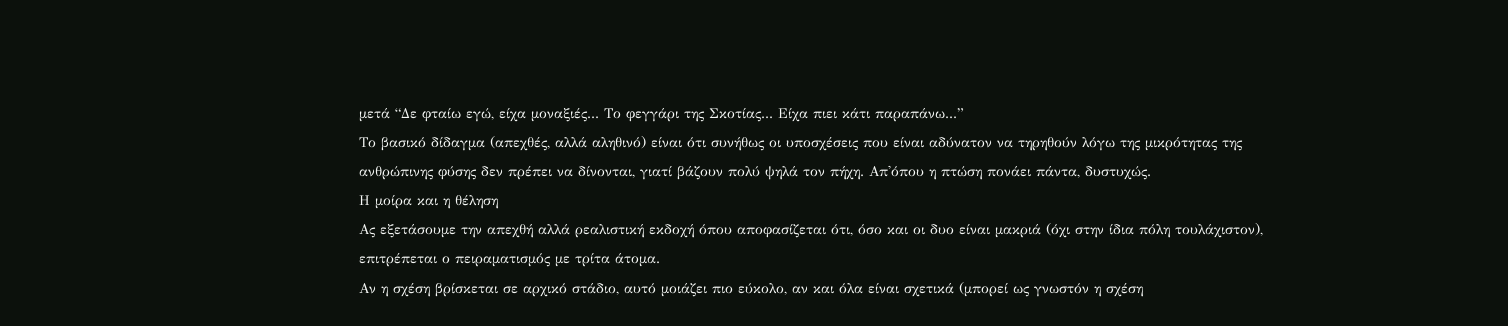μετά “Δε φταίω εγώ, είχα μοναξιές... Το φεγγάρι της Σκοτίας... Είχα πιει κάτι παραπάνω...”
Το βασικό δίδαγμα (απεχθές, αλλά αληθινό) είναι ότι συνήθως οι υποσχέσεις που είναι αδύνατον να τηρηθούν λόγω της μικρότητας της ανθρώπινης φύσης δεν πρέπει να δίνονται, γιατί βάζουν πολύ ψηλά τον πήχη. Απ'όπου η πτώση πονάει πάντα, δυστυχώς.
Η μοίρα και η θέληση
Ας εξετάσουμε την απεχθή αλλά ρεαλιστική εκδοχή όπου αποφασίζεται ότι, όσο και οι δυο είναι μακριά (όχι στην ίδια πόλη τουλάχιστον), επιτρέπεται ο πειραματισμός με τρίτα άτομα.
Αν η σχέση βρίσκεται σε αρχικό στάδιο, αυτό μοιάζει πιο εύκολο, αν και όλα είναι σχετικά (μπορεί ως γνωστόν η σχέση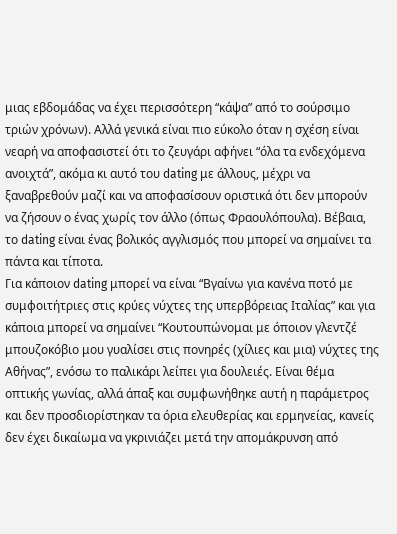μιας εβδομάδας να έχει περισσότερη “κάψα” από το σούρσιμο τριών χρόνων). Αλλά γενικά είναι πιο εύκολο όταν η σχέση είναι νεαρή να αποφασιστεί ότι το ζευγάρι αφήνει “όλα τα ενδεχόμενα ανοιχτά”, ακόμα κι αυτό του dating με άλλους, μέχρι να ξαναβρεθούν μαζί και να αποφασίσουν οριστικά ότι δεν μπορούν να ζήσουν ο ένας χωρίς τον άλλο (όπως Φραουλόπουλα). Βέβαια, το dating είναι ένας βολικός αγγλισμός που μπορεί να σημαίνει τα πάντα και τίποτα.
Για κάποιον dating μπορεί να είναι “Βγαίνω για κανένα ποτό με συμφοιτήτριες στις κρύες νύχτες της υπερβόρειας Ιταλίας” και για κάποια μπορεί να σημαίνει “Κουτουπώνομαι με όποιον γλεντζέ μπουζοκόβιο μου γυαλίσει στις πονηρές (χίλιες και μια) νύχτες της Αθήνας”, ενόσω το παλικάρι λείπει για δουλειές. Είναι θέμα οπτικής γωνίας, αλλά άπαξ και συμφωνήθηκε αυτή η παράμετρος και δεν προσδιορίστηκαν τα όρια ελευθερίας και ερμηνείας, κανείς δεν έχει δικαίωμα να γκρινιάζει μετά την απομάκρυνση από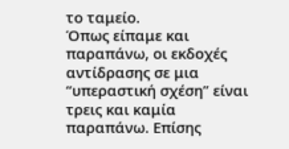το ταμείο.
Όπως είπαμε και παραπάνω, οι εκδοχές αντίδρασης σε μια “υπεραστική σχέση” είναι τρεις και καμία παραπάνω. Επίσης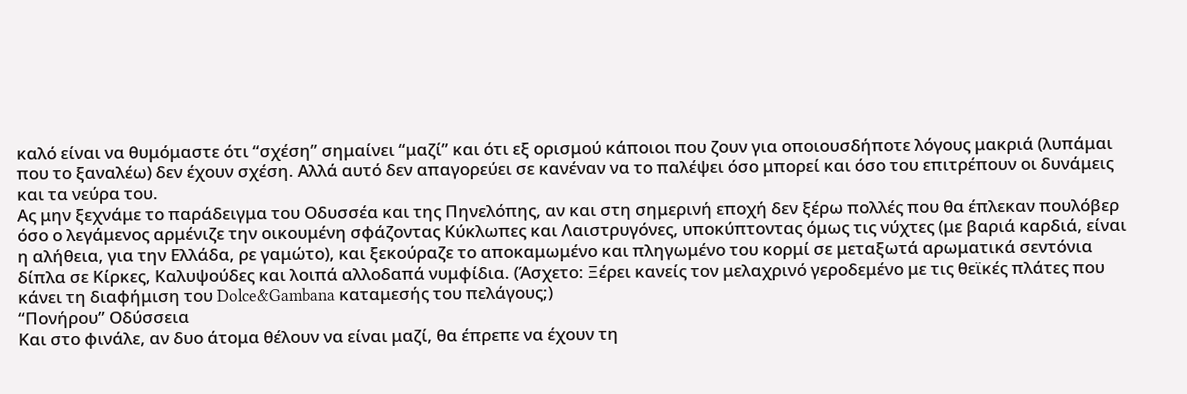καλό είναι να θυμόμαστε ότι “σχέση” σημαίνει “μαζί” και ότι εξ ορισμού κάποιοι που ζουν για οποιουσδήποτε λόγους μακριά (λυπάμαι που το ξαναλέω) δεν έχουν σχέση. Αλλά αυτό δεν απαγορεύει σε κανέναν να το παλέψει όσο μπορεί και όσο του επιτρέπουν οι δυνάμεις και τα νεύρα του.
Ας μην ξεχνάμε το παράδειγμα του Οδυσσέα και της Πηνελόπης, αν και στη σημερινή εποχή δεν ξέρω πολλές που θα έπλεκαν πουλόβερ όσο ο λεγάμενος αρμένιζε την οικουμένη σφάζοντας Κύκλωπες και Λαιστρυγόνες, υποκύπτοντας όμως τις νύχτες (με βαριά καρδιά, είναι η αλήθεια, για την Ελλάδα, ρε γαμώτο), και ξεκούραζε το αποκαμωμένο και πληγωμένο του κορμί σε μεταξωτά αρωματικά σεντόνια δίπλα σε Κίρκες, Καλυψούδες και λοιπά αλλοδαπά νυμφίδια. (Άσχετο: Ξέρει κανείς τον μελαχρινό γεροδεμένο με τις θεϊκές πλάτες που κάνει τη διαφήμιση του Dolce&Gambana καταμεσής του πελάγους;)
“Πονήρου” Οδύσσεια
Και στο φινάλε, αν δυο άτομα θέλουν να είναι μαζί, θα έπρεπε να έχουν τη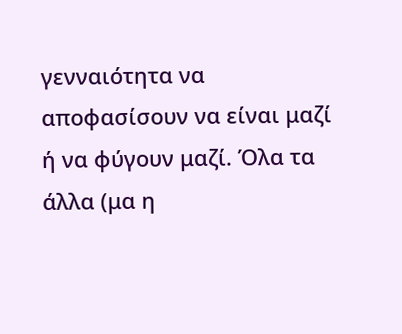γενναιότητα να αποφασίσουν να είναι μαζί ή να φύγουν μαζί. Όλα τα άλλα (μα η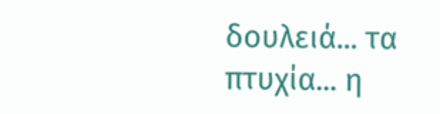δουλειά... τα πτυχία... η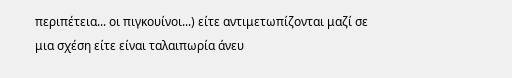περιπέτεια... οι πιγκουίνοι...) είτε αντιμετωπίζονται μαζί σε μια σχέση είτε είναι ταλαιπωρία άνευ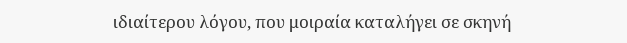ιδιαίτερου λόγου, που μοιραία καταλήγει σε σκηνή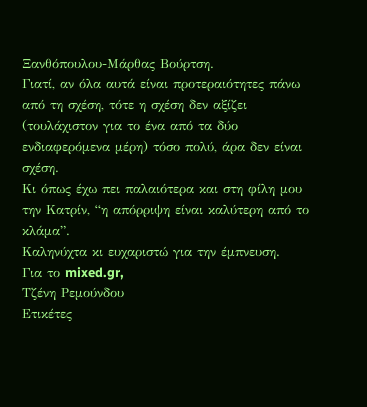Ξανθόπουλου-Μάρθας Βούρτση.
Γιατί, αν όλα αυτά είναι προτεραιότητες πάνω από τη σχέση, τότε η σχέση δεν αξίζει (τουλάχιστον για το ένα από τα δύο ενδιαφερόμενα μέρη) τόσο πολύ, άρα δεν είναι σχέση.
Κι όπως έχω πει παλαιότερα και στη φίλη μου την Κατρίν, “η απόρριψη είναι καλύτερη από το κλάμα”.
Καληνύχτα κι ευχαριστώ για την έμπνευση.
Για το mixed.gr,
Τζένη Ρεμούνδου
Ετικέτες